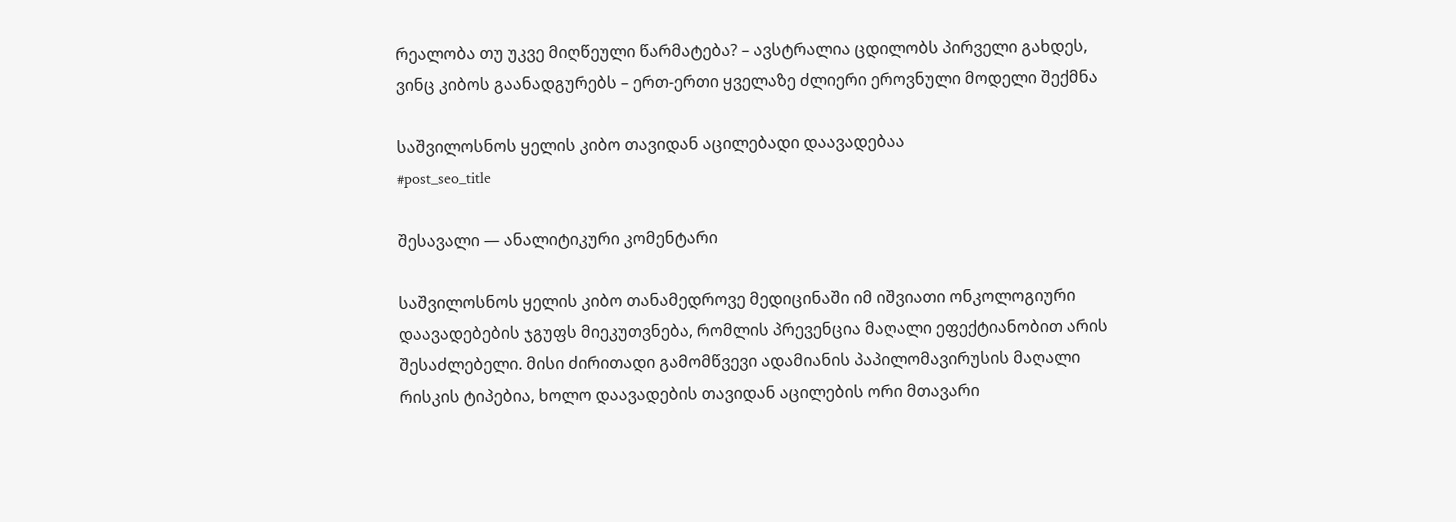რეალობა თუ უკვე მიღწეული წარმატება? – ავსტრალია ცდილობს პირველი გახდეს, ვინც კიბოს გაანადგურებს – ერთ-ერთი ყველაზე ძლიერი ეროვნული მოდელი შექმნა

საშვილოსნოს ყელის კიბო თავიდან აცილებადი დაავადებაა
#post_seo_title

შესავალი — ანალიტიკური კომენტარი

საშვილოსნოს ყელის კიბო თანამედროვე მედიცინაში იმ იშვიათი ონკოლოგიური დაავადებების ჯგუფს მიეკუთვნება, რომლის პრევენცია მაღალი ეფექტიანობით არის შესაძლებელი. მისი ძირითადი გამომწვევი ადამიანის პაპილომავირუსის მაღალი რისკის ტიპებია, ხოლო დაავადების თავიდან აცილების ორი მთავარი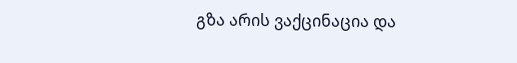გზა არის ვაქცინაცია და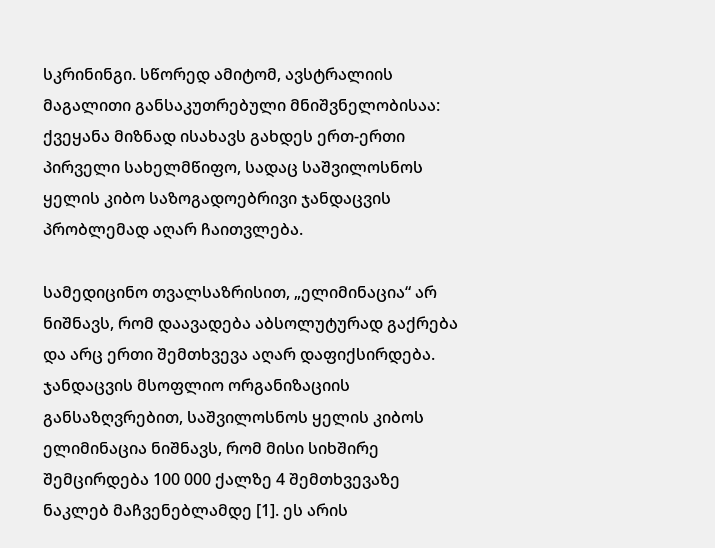სკრინინგი. სწორედ ამიტომ, ავსტრალიის მაგალითი განსაკუთრებული მნიშვნელობისაა: ქვეყანა მიზნად ისახავს გახდეს ერთ-ერთი პირველი სახელმწიფო, სადაც საშვილოსნოს ყელის კიბო საზოგადოებრივი ჯანდაცვის პრობლემად აღარ ჩაითვლება.

სამედიცინო თვალსაზრისით, „ელიმინაცია“ არ ნიშნავს, რომ დაავადება აბსოლუტურად გაქრება და არც ერთი შემთხვევა აღარ დაფიქსირდება. ჯანდაცვის მსოფლიო ორგანიზაციის განსაზღვრებით, საშვილოსნოს ყელის კიბოს ელიმინაცია ნიშნავს, რომ მისი სიხშირე შემცირდება 100 000 ქალზე 4 შემთხვევაზე ნაკლებ მაჩვენებლამდე [1]. ეს არის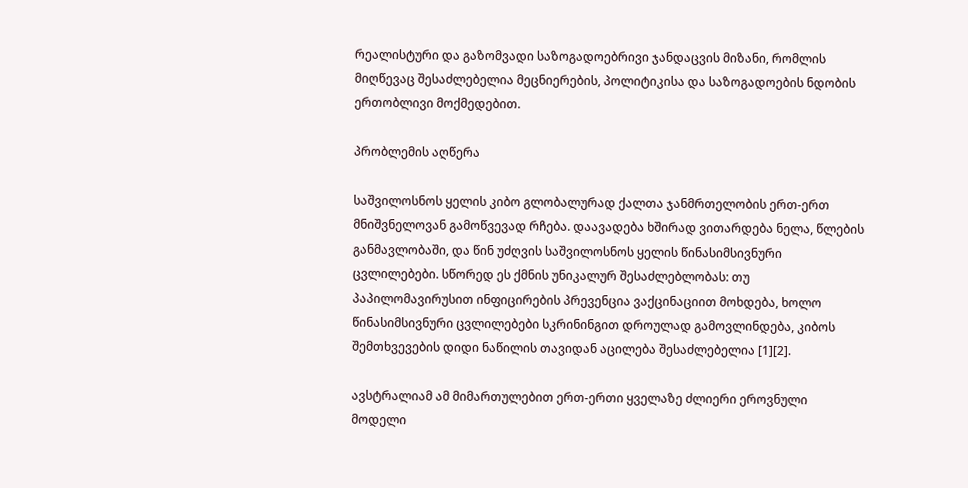რეალისტური და გაზომვადი საზოგადოებრივი ჯანდაცვის მიზანი, რომლის მიღწევაც შესაძლებელია მეცნიერების, პოლიტიკისა და საზოგადოების ნდობის ერთობლივი მოქმედებით.

პრობლემის აღწერა

საშვილოსნოს ყელის კიბო გლობალურად ქალთა ჯანმრთელობის ერთ-ერთ მნიშვნელოვან გამოწვევად რჩება. დაავადება ხშირად ვითარდება ნელა, წლების განმავლობაში, და წინ უძღვის საშვილოსნოს ყელის წინასიმსივნური ცვლილებები. სწორედ ეს ქმნის უნიკალურ შესაძლებლობას: თუ პაპილომავირუსით ინფიცირების პრევენცია ვაქცინაციით მოხდება, ხოლო წინასიმსივნური ცვლილებები სკრინინგით დროულად გამოვლინდება, კიბოს შემთხვევების დიდი ნაწილის თავიდან აცილება შესაძლებელია [1][2].

ავსტრალიამ ამ მიმართულებით ერთ-ერთი ყველაზე ძლიერი ეროვნული მოდელი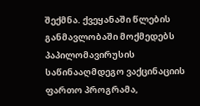შექმნა. ქვეყანაში წლების განმავლობაში მოქმედებს პაპილომავირუსის საწინააღმდეგო ვაქცინაციის ფართო პროგრამა,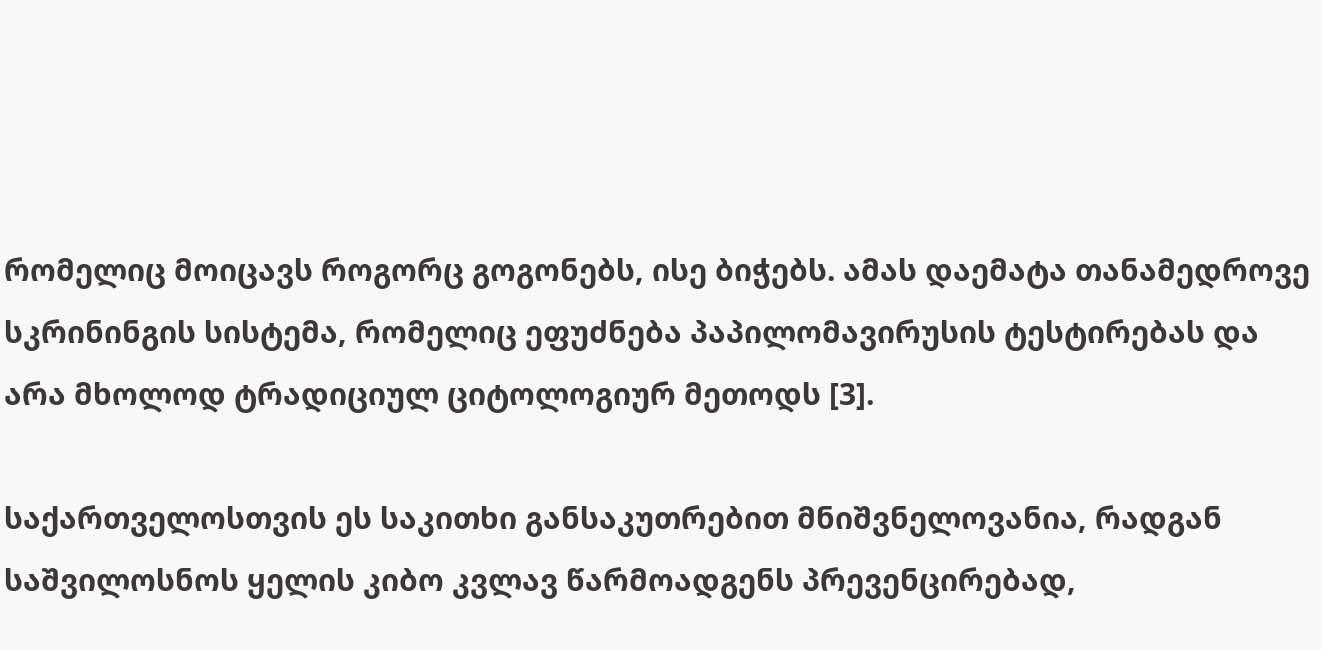რომელიც მოიცავს როგორც გოგონებს, ისე ბიჭებს. ამას დაემატა თანამედროვე სკრინინგის სისტემა, რომელიც ეფუძნება პაპილომავირუსის ტესტირებას და არა მხოლოდ ტრადიციულ ციტოლოგიურ მეთოდს [3].

საქართველოსთვის ეს საკითხი განსაკუთრებით მნიშვნელოვანია, რადგან საშვილოსნოს ყელის კიბო კვლავ წარმოადგენს პრევენცირებად,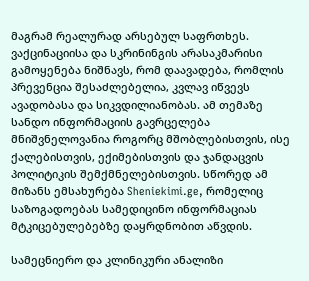მაგრამ რეალურად არსებულ საფრთხეს. ვაქცინაციისა და სკრინინგის არასაკმარისი გამოყენება ნიშნავს, რომ დაავადება, რომლის პრევენცია შესაძლებელია, კვლავ იწვევს ავადობასა და სიკვდილიანობას. ამ თემაზე სანდო ინფორმაციის გავრცელება მნიშვნელოვანია როგორც მშობლებისთვის, ისე ქალებისთვის, ექიმებისთვის და ჯანდაცვის პოლიტიკის შემქმნელებისთვის. სწორედ ამ მიზანს ემსახურება Sheniekimi.ge, რომელიც საზოგადოებას სამედიცინო ინფორმაციას მტკიცებულებებზე დაყრდნობით აწვდის.

სამეცნიერო და კლინიკური ანალიზი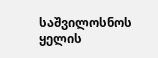საშვილოსნოს ყელის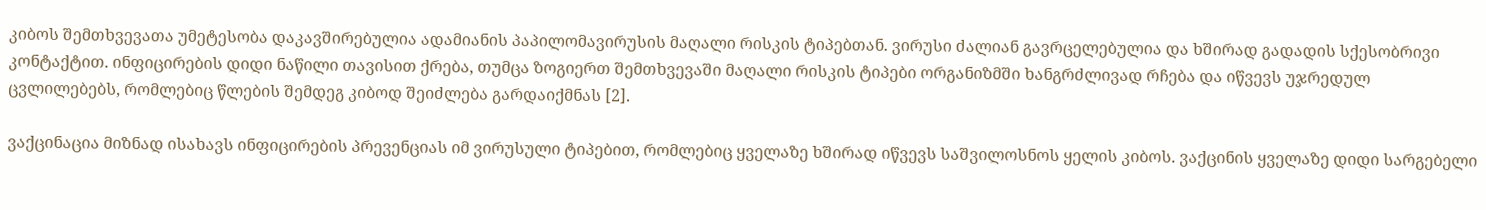კიბოს შემთხვევათა უმეტესობა დაკავშირებულია ადამიანის პაპილომავირუსის მაღალი რისკის ტიპებთან. ვირუსი ძალიან გავრცელებულია და ხშირად გადადის სქესობრივი კონტაქტით. ინფიცირების დიდი ნაწილი თავისით ქრება, თუმცა ზოგიერთ შემთხვევაში მაღალი რისკის ტიპები ორგანიზმში ხანგრძლივად რჩება და იწვევს უჯრედულ ცვლილებებს, რომლებიც წლების შემდეგ კიბოდ შეიძლება გარდაიქმნას [2].

ვაქცინაცია მიზნად ისახავს ინფიცირების პრევენციას იმ ვირუსული ტიპებით, რომლებიც ყველაზე ხშირად იწვევს საშვილოსნოს ყელის კიბოს. ვაქცინის ყველაზე დიდი სარგებელი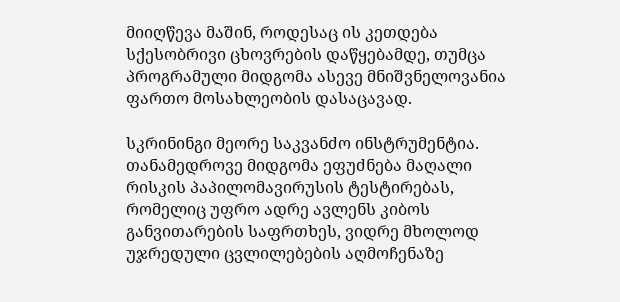მიიღწევა მაშინ, როდესაც ის კეთდება სქესობრივი ცხოვრების დაწყებამდე, თუმცა პროგრამული მიდგომა ასევე მნიშვნელოვანია ფართო მოსახლეობის დასაცავად.

სკრინინგი მეორე საკვანძო ინსტრუმენტია. თანამედროვე მიდგომა ეფუძნება მაღალი რისკის პაპილომავირუსის ტესტირებას, რომელიც უფრო ადრე ავლენს კიბოს განვითარების საფრთხეს, ვიდრე მხოლოდ უჯრედული ცვლილებების აღმოჩენაზე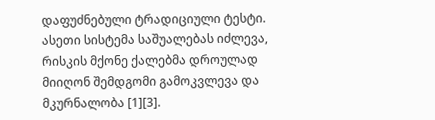დაფუძნებული ტრადიციული ტესტი. ასეთი სისტემა საშუალებას იძლევა, რისკის მქონე ქალებმა დროულად მიიღონ შემდგომი გამოკვლევა და მკურნალობა [1][3].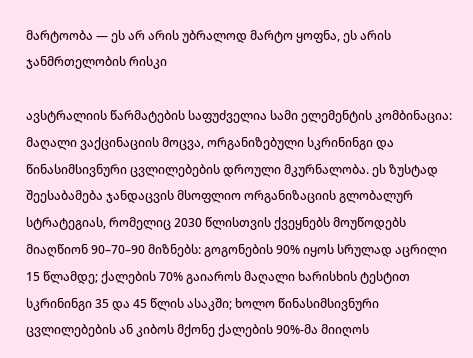მარტოობა — ეს არ არის უბრალოდ მარტო ყოფნა, ეს არის ჯანმრთელობის რისკი

ავსტრალიის წარმატების საფუძველია სამი ელემენტის კომბინაცია: მაღალი ვაქცინაციის მოცვა, ორგანიზებული სკრინინგი და წინასიმსივნური ცვლილებების დროული მკურნალობა. ეს ზუსტად შეესაბამება ჯანდაცვის მსოფლიო ორგანიზაციის გლობალურ სტრატეგიას, რომელიც 2030 წლისთვის ქვეყნებს მოუწოდებს მიაღწიონ 90–70–90 მიზნებს: გოგონების 90% იყოს სრულად აცრილი 15 წლამდე; ქალების 70% გაიაროს მაღალი ხარისხის ტესტით სკრინინგი 35 და 45 წლის ასაკში; ხოლო წინასიმსივნური ცვლილებების ან კიბოს მქონე ქალების 90%-მა მიიღოს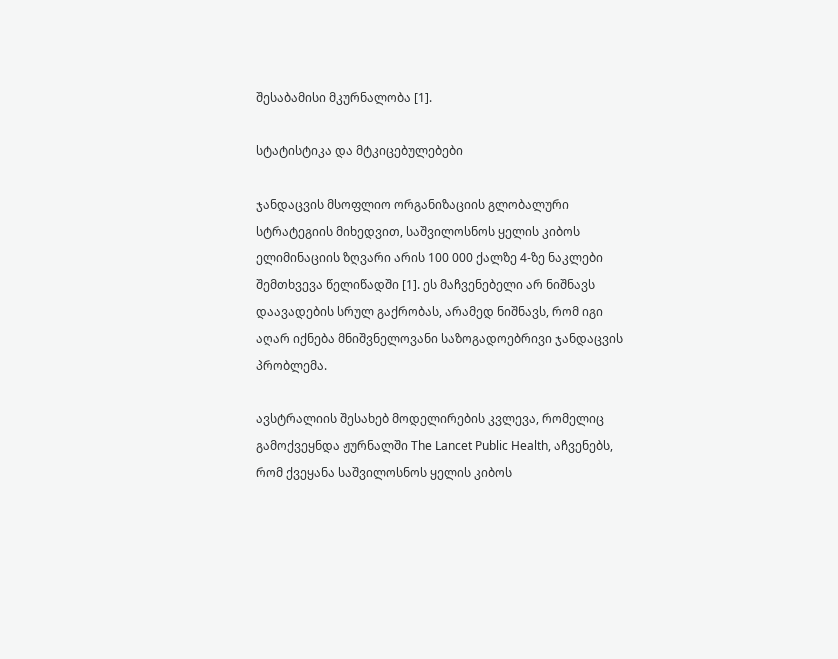შესაბამისი მკურნალობა [1].

სტატისტიკა და მტკიცებულებები

ჯანდაცვის მსოფლიო ორგანიზაციის გლობალური სტრატეგიის მიხედვით, საშვილოსნოს ყელის კიბოს ელიმინაციის ზღვარი არის 100 000 ქალზე 4-ზე ნაკლები შემთხვევა წელიწადში [1]. ეს მაჩვენებელი არ ნიშნავს დაავადების სრულ გაქრობას, არამედ ნიშნავს, რომ იგი აღარ იქნება მნიშვნელოვანი საზოგადოებრივი ჯანდაცვის პრობლემა.

ავსტრალიის შესახებ მოდელირების კვლევა, რომელიც გამოქვეყნდა ჟურნალში The Lancet Public Health, აჩვენებს, რომ ქვეყანა საშვილოსნოს ყელის კიბოს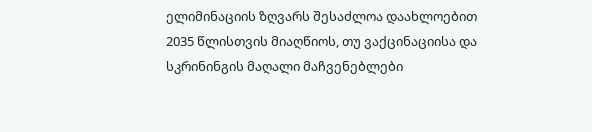ელიმინაციის ზღვარს შესაძლოა დაახლოებით 2035 წლისთვის მიაღწიოს, თუ ვაქცინაციისა და სკრინინგის მაღალი მაჩვენებლები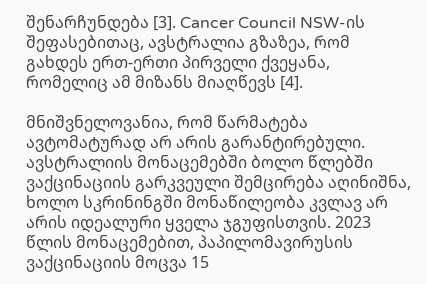შენარჩუნდება [3]. Cancer Council NSW-ის შეფასებითაც, ავსტრალია გზაზეა, რომ გახდეს ერთ-ერთი პირველი ქვეყანა, რომელიც ამ მიზანს მიაღწევს [4].

მნიშვნელოვანია, რომ წარმატება ავტომატურად არ არის გარანტირებული. ავსტრალიის მონაცემებში ბოლო წლებში ვაქცინაციის გარკვეული შემცირება აღინიშნა, ხოლო სკრინინგში მონაწილეობა კვლავ არ არის იდეალური ყველა ჯგუფისთვის. 2023 წლის მონაცემებით, პაპილომავირუსის ვაქცინაციის მოცვა 15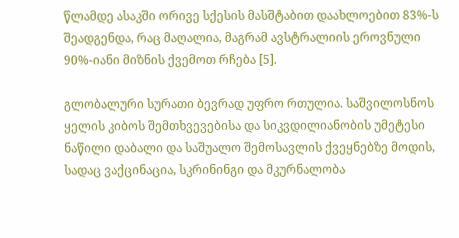წლამდე ასაკში ორივე სქესის მასშტაბით დაახლოებით 83%-ს შეადგენდა, რაც მაღალია, მაგრამ ავსტრალიის ეროვნული 90%-იანი მიზნის ქვემოთ რჩება [5].

გლობალური სურათი ბევრად უფრო რთულია. საშვილოსნოს ყელის კიბოს შემთხვევებისა და სიკვდილიანობის უმეტესი ნაწილი დაბალი და საშუალო შემოსავლის ქვეყნებზე მოდის, სადაც ვაქცინაცია, სკრინინგი და მკურნალობა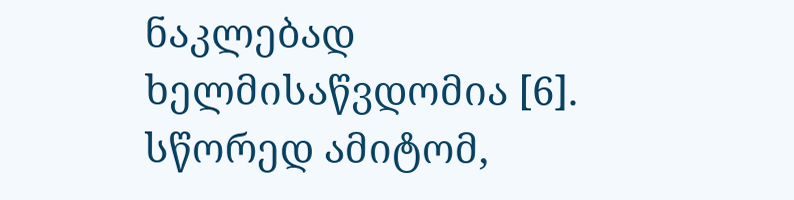ნაკლებად ხელმისაწვდომია [6]. სწორედ ამიტომ,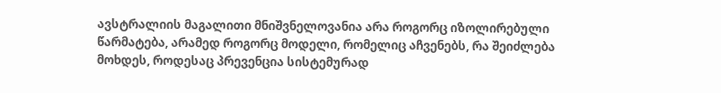ავსტრალიის მაგალითი მნიშვნელოვანია არა როგორც იზოლირებული წარმატება, არამედ როგორც მოდელი, რომელიც აჩვენებს, რა შეიძლება მოხდეს, როდესაც პრევენცია სისტემურად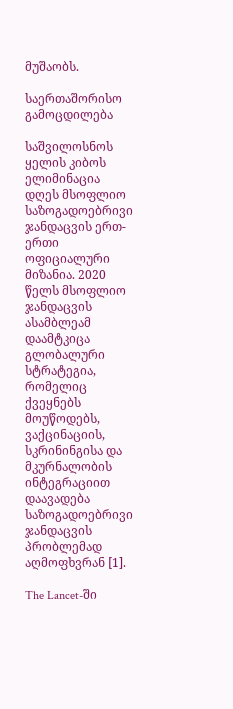მუშაობს.

საერთაშორისო გამოცდილება

საშვილოსნოს ყელის კიბოს ელიმინაცია დღეს მსოფლიო საზოგადოებრივი ჯანდაცვის ერთ-ერთი ოფიციალური მიზანია. 2020 წელს მსოფლიო ჯანდაცვის ასამბლეამ დაამტკიცა გლობალური სტრატეგია, რომელიც ქვეყნებს მოუწოდებს, ვაქცინაციის, სკრინინგისა და მკურნალობის ინტეგრაციით დაავადება საზოგადოებრივი ჯანდაცვის პრობლემად აღმოფხვრან [1].

The Lancet-ში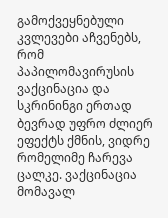გამოქვეყნებული კვლევები აჩვენებს, რომ პაპილომავირუსის ვაქცინაცია და სკრინინგი ერთად ბევრად უფრო ძლიერ ეფექტს ქმნის, ვიდრე რომელიმე ჩარევა ცალკე. ვაქცინაცია მომავალ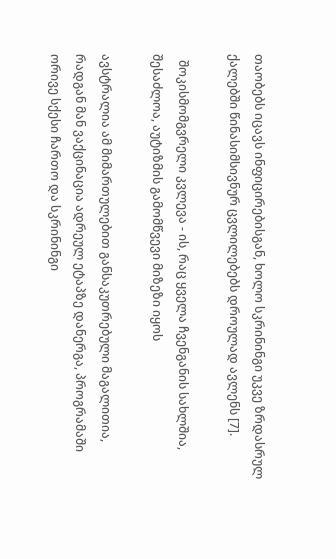თაობებს იცავს ინფიცირებისგან, ხოლო სკრინინგი უკვე ზრდასრულ ქალებში წინასიმსივნურ ცვლილებებს დროულად ავლენს [7].

  შოკისმომგვრელი კვლევა - ის, რაც ყველა ჩვენგანის სახლშია, შესაძლოა, აუტიზმის გამომწვევი მიზეზი იყოს

ავსტრალია ამ მიმართულებით განსაკუთრებული მაგალითია, რადგან მან ვაქცინაცია ადრეულ ეტაპზე დანერგა, პროგრამაში ორივე სქესი ჩართო და სკრინინგი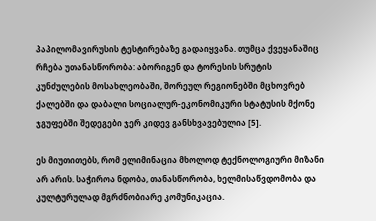პაპილომავირუსის ტესტირებაზე გადაიყვანა. თუმცა ქვეყანაშიც რჩება უთანასწორობა: აბორიგენ და ტორესის სრუტის კუნძულების მოსახლეობაში, შორეულ რეგიონებში მცხოვრებ ქალებში და დაბალი სოციალურ-ეკონომიკური სტატუსის მქონე ჯგუფებში შედეგები ჯერ კიდევ განსხვავებულია [5].

ეს მიუთითებს, რომ ელიმინაცია მხოლოდ ტექნოლოგიური მიზანი არ არის. საჭიროა ნდობა, თანასწორობა, ხელმისაწვდომობა და კულტურულად მგრძნობიარე კომუნიკაცია.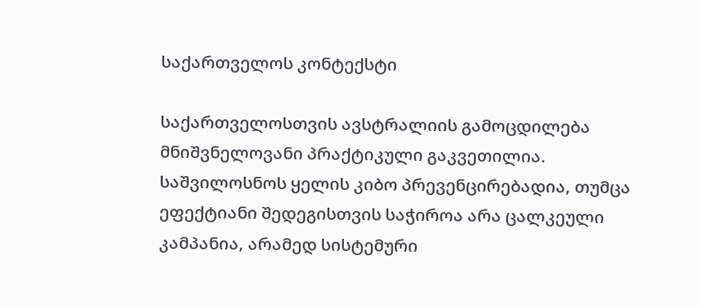საქართველოს კონტექსტი

საქართველოსთვის ავსტრალიის გამოცდილება მნიშვნელოვანი პრაქტიკული გაკვეთილია. საშვილოსნოს ყელის კიბო პრევენცირებადია, თუმცა ეფექტიანი შედეგისთვის საჭიროა არა ცალკეული კამპანია, არამედ სისტემური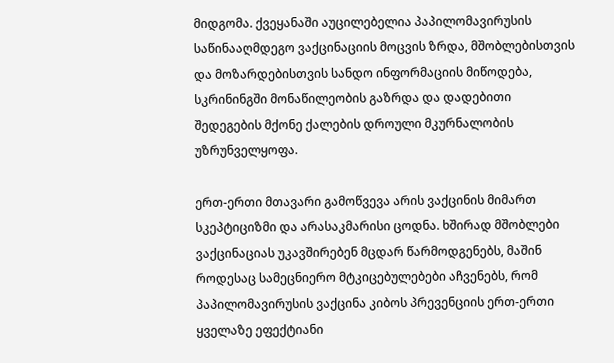მიდგომა. ქვეყანაში აუცილებელია პაპილომავირუსის საწინააღმდეგო ვაქცინაციის მოცვის ზრდა, მშობლებისთვის და მოზარდებისთვის სანდო ინფორმაციის მიწოდება, სკრინინგში მონაწილეობის გაზრდა და დადებითი შედეგების მქონე ქალების დროული მკურნალობის უზრუნველყოფა.

ერთ-ერთი მთავარი გამოწვევა არის ვაქცინის მიმართ სკეპტიციზმი და არასაკმარისი ცოდნა. ხშირად მშობლები ვაქცინაციას უკავშირებენ მცდარ წარმოდგენებს, მაშინ როდესაც სამეცნიერო მტკიცებულებები აჩვენებს, რომ პაპილომავირუსის ვაქცინა კიბოს პრევენციის ერთ-ერთი ყველაზე ეფექტიანი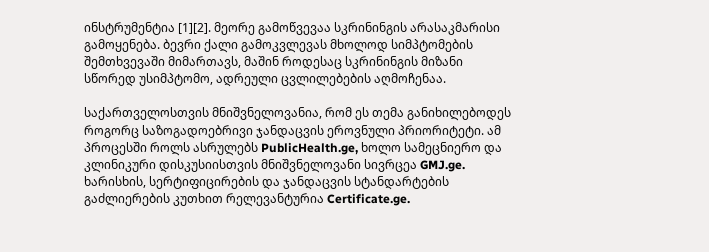ინსტრუმენტია [1][2]. მეორე გამოწვევაა სკრინინგის არასაკმარისი გამოყენება. ბევრი ქალი გამოკვლევას მხოლოდ სიმპტომების შემთხვევაში მიმართავს, მაშინ როდესაც სკრინინგის მიზანი სწორედ უსიმპტომო, ადრეული ცვლილებების აღმოჩენაა.

საქართველოსთვის მნიშვნელოვანია, რომ ეს თემა განიხილებოდეს როგორც საზოგადოებრივი ჯანდაცვის ეროვნული პრიორიტეტი. ამ პროცესში როლს ასრულებს PublicHealth.ge, ხოლო სამეცნიერო და კლინიკური დისკუსიისთვის მნიშვნელოვანი სივრცეა GMJ.ge. ხარისხის, სერტიფიცირების და ჯანდაცვის სტანდარტების გაძლიერების კუთხით რელევანტურია Certificate.ge.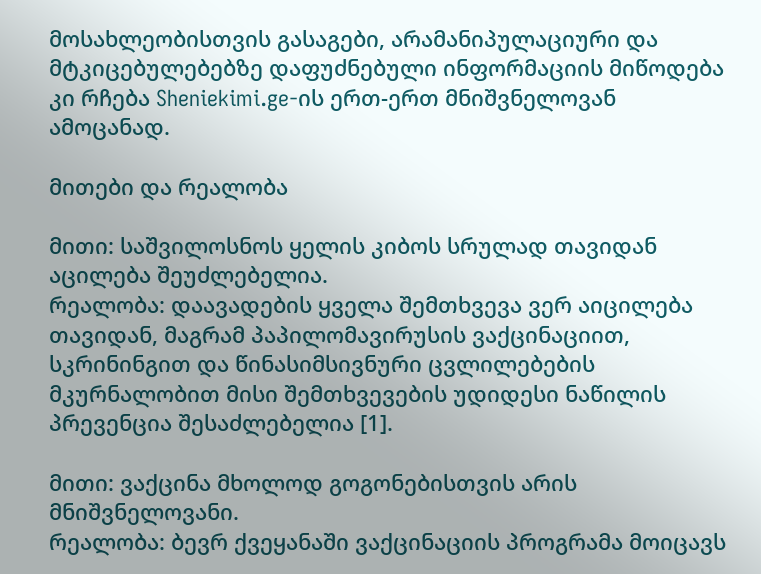მოსახლეობისთვის გასაგები, არამანიპულაციური და მტკიცებულებებზე დაფუძნებული ინფორმაციის მიწოდება კი რჩება Sheniekimi.ge-ის ერთ-ერთ მნიშვნელოვან ამოცანად.

მითები და რეალობა

მითი: საშვილოსნოს ყელის კიბოს სრულად თავიდან აცილება შეუძლებელია.
რეალობა: დაავადების ყველა შემთხვევა ვერ აიცილება თავიდან, მაგრამ პაპილომავირუსის ვაქცინაციით, სკრინინგით და წინასიმსივნური ცვლილებების მკურნალობით მისი შემთხვევების უდიდესი ნაწილის პრევენცია შესაძლებელია [1].

მითი: ვაქცინა მხოლოდ გოგონებისთვის არის მნიშვნელოვანი.
რეალობა: ბევრ ქვეყანაში ვაქცინაციის პროგრამა მოიცავს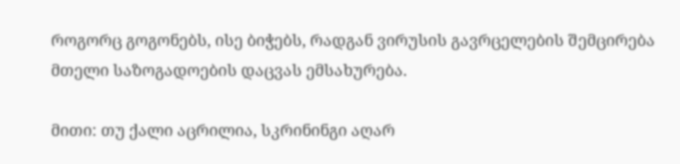როგორც გოგონებს, ისე ბიჭებს, რადგან ვირუსის გავრცელების შემცირება მთელი საზოგადოების დაცვას ემსახურება.

მითი: თუ ქალი აცრილია, სკრინინგი აღარ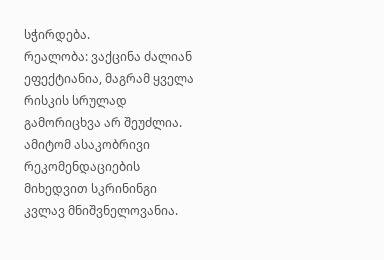სჭირდება.
რეალობა: ვაქცინა ძალიან ეფექტიანია, მაგრამ ყველა რისკის სრულად გამორიცხვა არ შეუძლია. ამიტომ ასაკობრივი რეკომენდაციების მიხედვით სკრინინგი კვლავ მნიშვნელოვანია.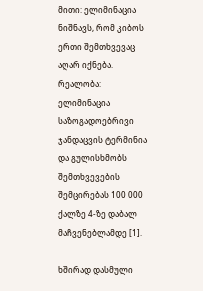მითი: ელიმინაცია ნიშნავს, რომ კიბოს ერთი შემთხვევაც აღარ იქნება.
რეალობა: ელიმინაცია საზოგადოებრივი ჯანდაცვის ტერმინია და გულისხმობს შემთხვევების შემცირებას 100 000 ქალზე 4-ზე დაბალ მაჩვენებლამდე [1].

ხშირად დასმული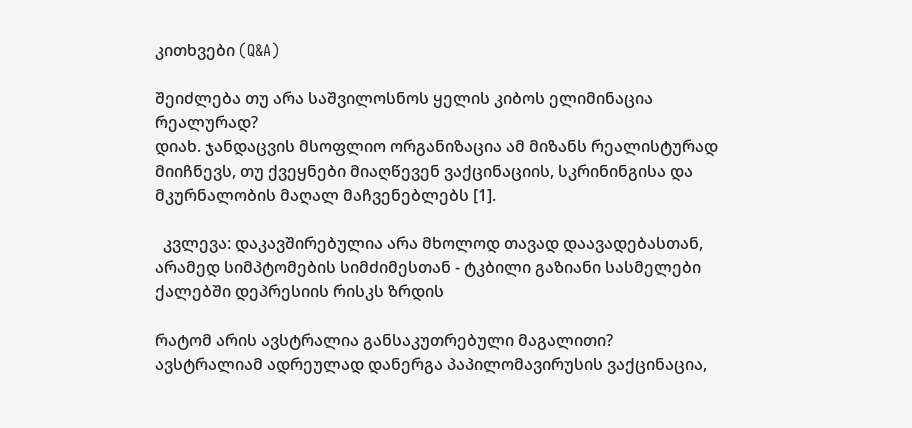კითხვები (Q&A)

შეიძლება თუ არა საშვილოსნოს ყელის კიბოს ელიმინაცია რეალურად?
დიახ. ჯანდაცვის მსოფლიო ორგანიზაცია ამ მიზანს რეალისტურად მიიჩნევს, თუ ქვეყნები მიაღწევენ ვაქცინაციის, სკრინინგისა და მკურნალობის მაღალ მაჩვენებლებს [1].

  კვლევა: დაკავშირებულია არა მხოლოდ თავად დაავადებასთან, არამედ სიმპტომების სიმძიმესთან - ტკბილი გაზიანი სასმელები ქალებში დეპრესიის რისკს ზრდის

რატომ არის ავსტრალია განსაკუთრებული მაგალითი?
ავსტრალიამ ადრეულად დანერგა პაპილომავირუსის ვაქცინაცია,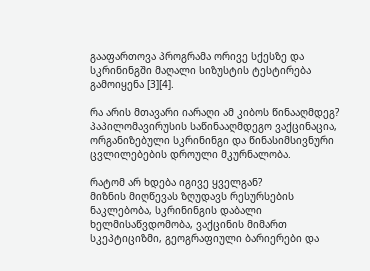გააფართოვა პროგრამა ორივე სქესზე და სკრინინგში მაღალი სიზუსტის ტესტირება გამოიყენა [3][4].

რა არის მთავარი იარაღი ამ კიბოს წინააღმდეგ?
პაპილომავირუსის საწინააღმდეგო ვაქცინაცია, ორგანიზებული სკრინინგი და წინასიმსივნური ცვლილებების დროული მკურნალობა.

რატომ არ ხდება იგივე ყველგან?
მიზნის მიღწევას ზღუდავს რესურსების ნაკლებობა, სკრინინგის დაბალი ხელმისაწვდომობა, ვაქცინის მიმართ სკეპტიციზმი, გეოგრაფიული ბარიერები და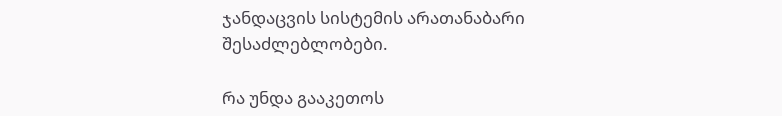ჯანდაცვის სისტემის არათანაბარი შესაძლებლობები.

რა უნდა გააკეთოს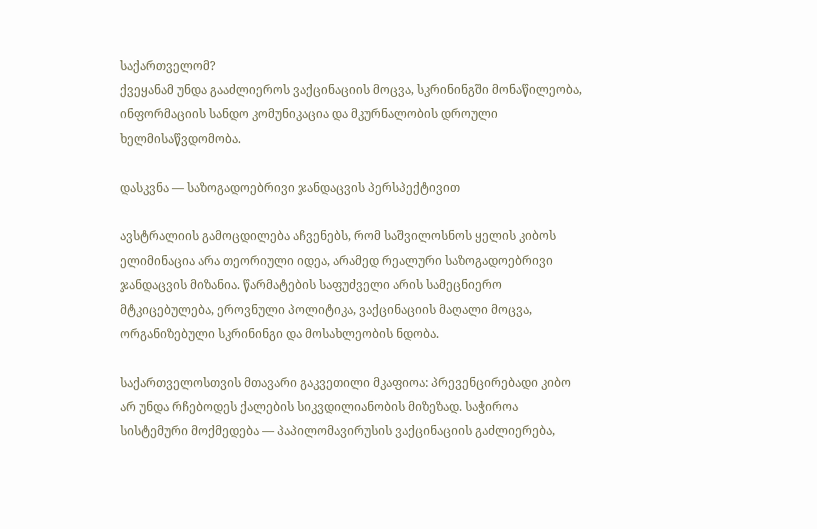საქართველომ?
ქვეყანამ უნდა გააძლიეროს ვაქცინაციის მოცვა, სკრინინგში მონაწილეობა, ინფორმაციის სანდო კომუნიკაცია და მკურნალობის დროული ხელმისაწვდომობა.

დასკვნა — საზოგადოებრივი ჯანდაცვის პერსპექტივით

ავსტრალიის გამოცდილება აჩვენებს, რომ საშვილოსნოს ყელის კიბოს ელიმინაცია არა თეორიული იდეა, არამედ რეალური საზოგადოებრივი ჯანდაცვის მიზანია. წარმატების საფუძველი არის სამეცნიერო მტკიცებულება, ეროვნული პოლიტიკა, ვაქცინაციის მაღალი მოცვა, ორგანიზებული სკრინინგი და მოსახლეობის ნდობა.

საქართველოსთვის მთავარი გაკვეთილი მკაფიოა: პრევენცირებადი კიბო არ უნდა რჩებოდეს ქალების სიკვდილიანობის მიზეზად. საჭიროა სისტემური მოქმედება — პაპილომავირუსის ვაქცინაციის გაძლიერება,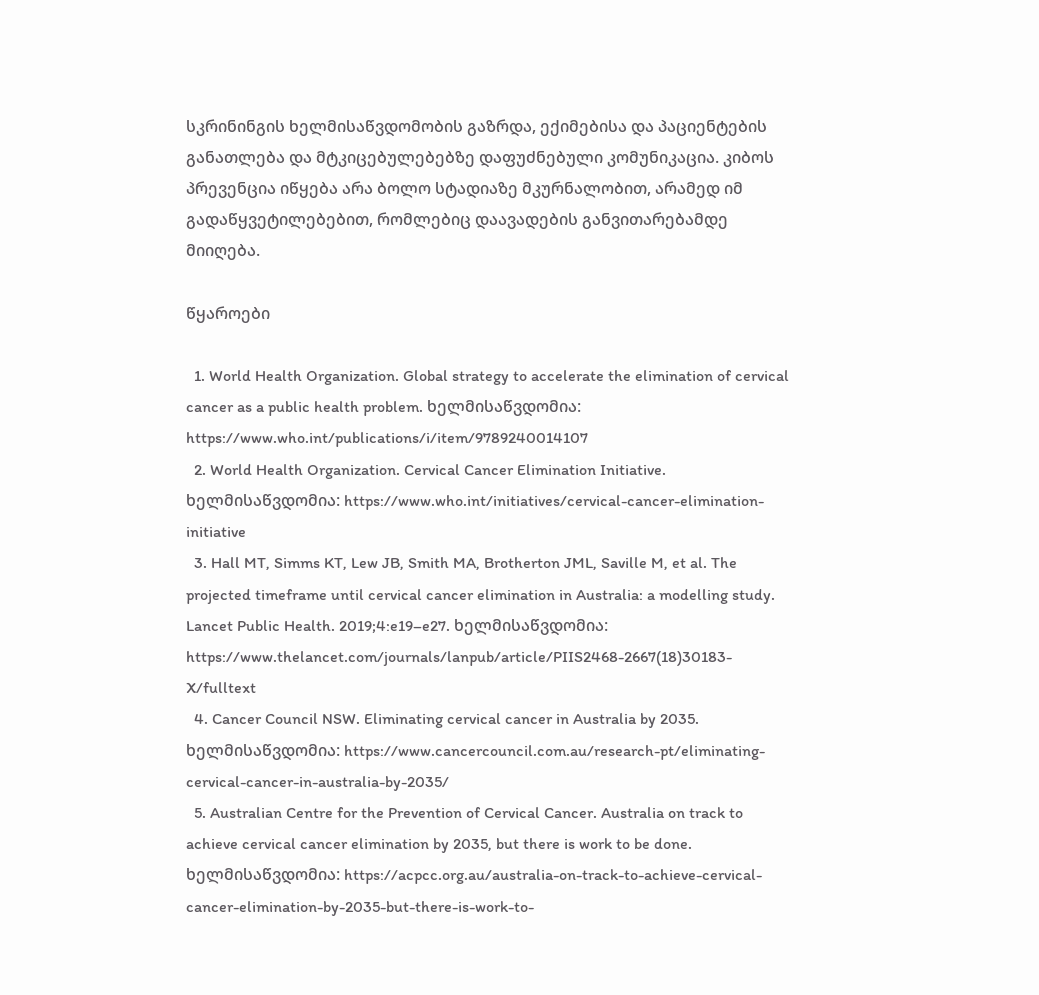სკრინინგის ხელმისაწვდომობის გაზრდა, ექიმებისა და პაციენტების განათლება და მტკიცებულებებზე დაფუძნებული კომუნიკაცია. კიბოს პრევენცია იწყება არა ბოლო სტადიაზე მკურნალობით, არამედ იმ გადაწყვეტილებებით, რომლებიც დაავადების განვითარებამდე მიიღება.

წყაროები

  1. World Health Organization. Global strategy to accelerate the elimination of cervical cancer as a public health problem. ხელმისაწვდომია: https://www.who.int/publications/i/item/9789240014107
  2. World Health Organization. Cervical Cancer Elimination Initiative. ხელმისაწვდომია: https://www.who.int/initiatives/cervical-cancer-elimination-initiative
  3. Hall MT, Simms KT, Lew JB, Smith MA, Brotherton JML, Saville M, et al. The projected timeframe until cervical cancer elimination in Australia: a modelling study. Lancet Public Health. 2019;4:e19–e27. ხელმისაწვდომია: https://www.thelancet.com/journals/lanpub/article/PIIS2468-2667(18)30183-X/fulltext
  4. Cancer Council NSW. Eliminating cervical cancer in Australia by 2035. ხელმისაწვდომია: https://www.cancercouncil.com.au/research-pt/eliminating-cervical-cancer-in-australia-by-2035/
  5. Australian Centre for the Prevention of Cervical Cancer. Australia on track to achieve cervical cancer elimination by 2035, but there is work to be done. ხელმისაწვდომია: https://acpcc.org.au/australia-on-track-to-achieve-cervical-cancer-elimination-by-2035-but-there-is-work-to-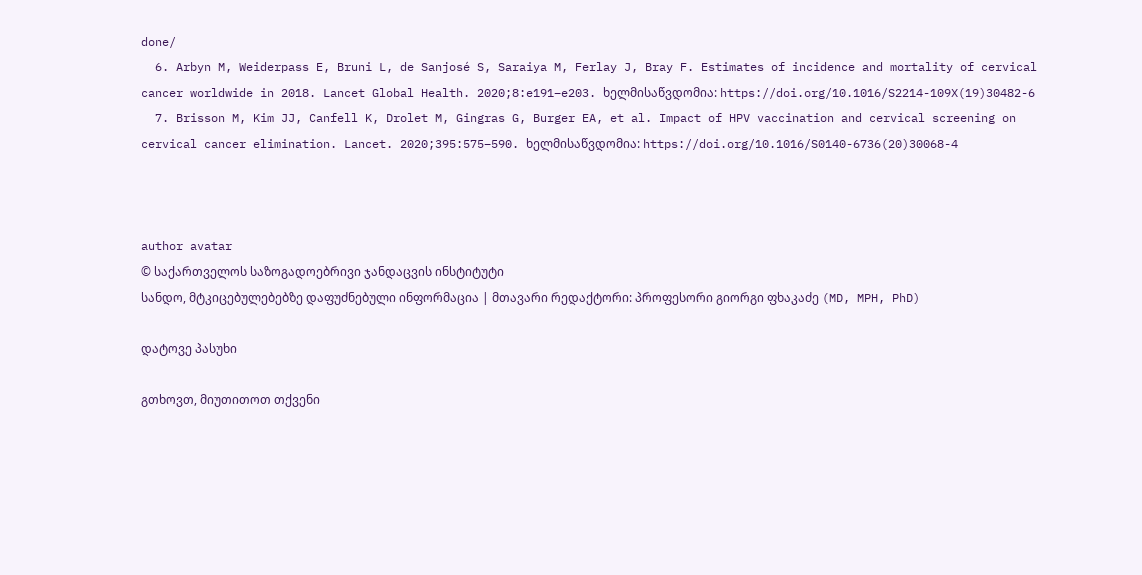done/
  6. Arbyn M, Weiderpass E, Bruni L, de Sanjosé S, Saraiya M, Ferlay J, Bray F. Estimates of incidence and mortality of cervical cancer worldwide in 2018. Lancet Global Health. 2020;8:e191–e203. ხელმისაწვდომია: https://doi.org/10.1016/S2214-109X(19)30482-6
  7. Brisson M, Kim JJ, Canfell K, Drolet M, Gingras G, Burger EA, et al. Impact of HPV vaccination and cervical screening on cervical cancer elimination. Lancet. 2020;395:575–590. ხელმისაწვდომია: https://doi.org/10.1016/S0140-6736(20)30068-4



author avatar
© საქართველოს საზოგადოებრივი ჯანდაცვის ინსტიტუტი
სანდო, მტკიცებულებებზე დაფუძნებული ინფორმაცია | მთავარი რედაქტორი: პროფესორი გიორგი ფხაკაძე (MD, MPH, PhD)

დატოვე პასუხი

გთხოვთ, მიუთითოთ თქვენი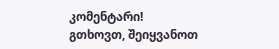კომენტარი!
გთხოვთ, შეიყვანოთ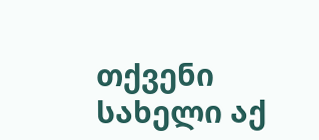თქვენი სახელი აქ